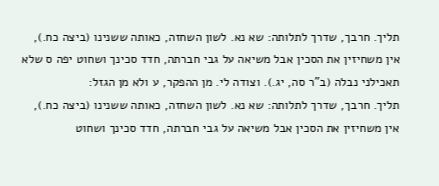תליך. חרבך, שדרך לתלותה: שא נא. לשון השחזה, כאותה ששנינו (ביצה כח.), אין משחיזין את הסכין אבל משיאה על גבי חברתה, חדד סכינך ושחוט יפה ס שלא תאכילני נבלה (ב"ר סה, יג.). וצודה לי. מן ההפקר, ע ולא מן הגזל:
תליך. חרבך, שדרך לתלותה: שא נא. לשון השחזה, כאותה ששנינו (ביצה כח.), אין משחיזין את הסכין אבל משיאה על גבי חברתה, חדד סכינך ושחוט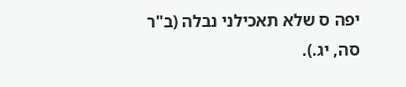יפה ס שלא תאכילני נבלה (ב"ר סה, יג.).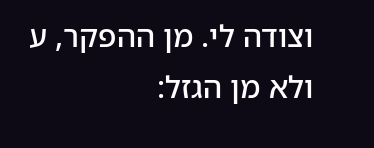וצודה לי. מן ההפקר, ע ולא מן הגזל: